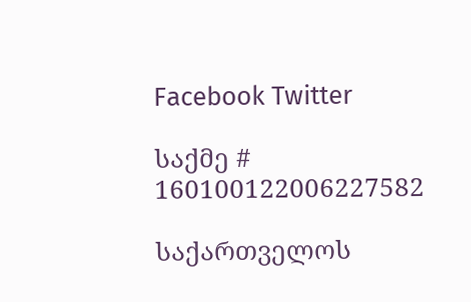Facebook Twitter

საქმე # 160100122006227582

საქართველოს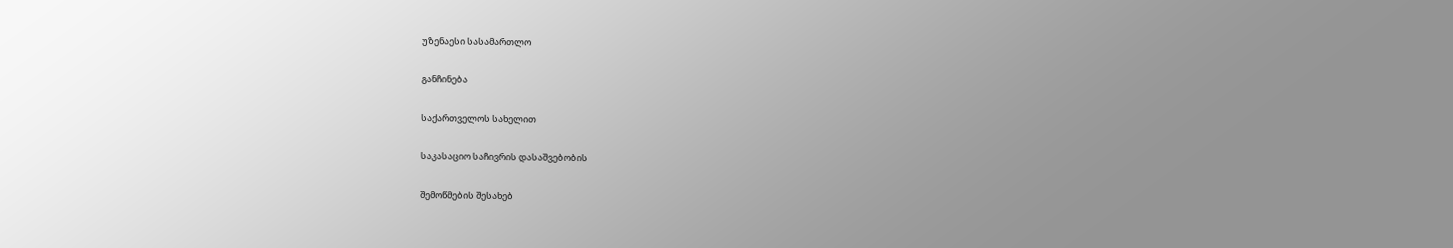უზენაესი სასამართლო

განჩინება

საქართველოს სახელით

საკასაციო საჩივრის დასაშვებობის

შემოწმების შესახებ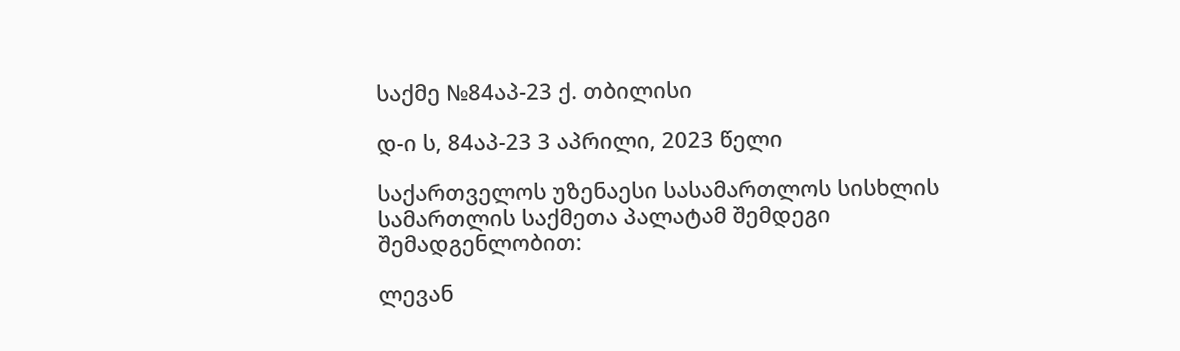საქმე №84აპ-23 ქ. თბილისი

დ-ი ს, 84აპ-23 3 აპრილი, 2023 წელი

საქართველოს უზენაესი სასამართლოს სისხლის სამართლის საქმეთა პალატამ შემდეგი შემადგენლობით:

ლევან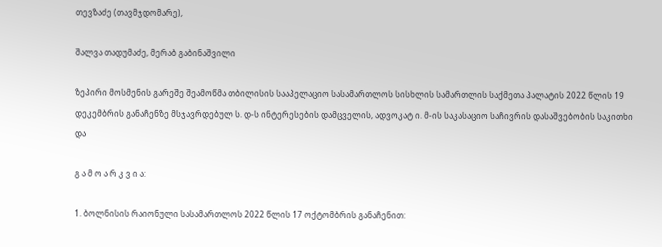თევზაძე (თავმჯდომარე),

შალვა თადუმაძე, მერაბ გაბინაშვილი

ზეპირი მოსმენის გარეშე შეამოწმა თბილისის სააპელაციო სასამართლოს სისხლის სამართლის საქმეთა პალატის 2022 წლის 19 დეკემბრის განაჩენზე მსჯავრდებულ ს. დ-ს ინტერესების დამცველის, ადვოკატ ი. მ-ის საკასაციო საჩივრის დასაშვებობის საკითხი და

გ ა მ ო ა რ კ ვ ი ა:

1. ბოლნისის რაიონული სასამართლოს 2022 წლის 17 ოქტომბრის განაჩენით: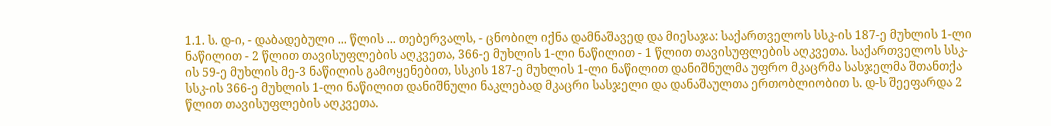1.1. ს. დ-ი, - დაბადებული ... წლის ... თებერვალს, - ცნობილ იქნა დამნაშავედ და მიესაჯა: საქართველოს სსკ-ის 187-ე მუხლის 1-ლი ნაწილით - 2 წლით თავისუფლების აღკვეთა, 366-ე მუხლის 1-ლი ნაწილით - 1 წლით თავისუფლების აღკვეთა. საქართველოს სსკ-ის 59-ე მუხლის მე-3 ნაწილის გამოყენებით, სსკის 187-ე მუხლის 1-ლი ნაწილით დანიშნულმა უფრო მკაცრმა სასჯელმა შთანთქა სსკ-ის 366-ე მუხლის 1-ლი ნაწილით დანიშნული ნაკლებად მკაცრი სასჯელი და დანაშაულთა ერთობლიობით ს. დ-ს შეეფარდა 2 წლით თავისუფლების აღკვეთა.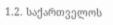1.2. საქართველოს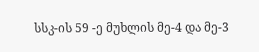სსკ-ის 59 -ე მუხლის მე-4 და მე-3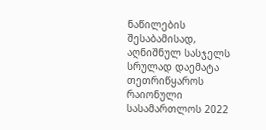ნაწილების შესაბამისად, აღნიშნულ სასჯელს სრულად დაემატა თეთრიწყაროს რაიონული სასამართლოს 2022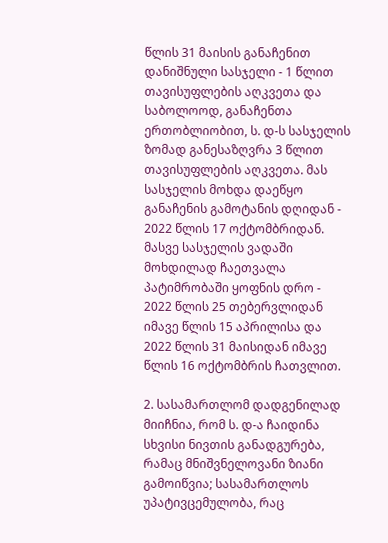წლის 31 მაისის განაჩენით დანიშნული სასჯელი - 1 წლით თავისუფლების აღკვეთა და საბოლოოდ, განაჩენთა ერთობლიობით, ს. დ-ს სასჯელის ზომად განესაზღვრა 3 წლით თავისუფლების აღკვეთა. მას სასჯელის მოხდა დაეწყო განაჩენის გამოტანის დღიდან - 2022 წლის 17 ოქტომბრიდან. მასვე სასჯელის ვადაში მოხდილად ჩაეთვალა პატიმრობაში ყოფნის დრო - 2022 წლის 25 თებერვლიდან იმავე წლის 15 აპრილისა და 2022 წლის 31 მაისიდან იმავე წლის 16 ოქტომბრის ჩათვლით.

2. სასამართლომ დადგენილად მიიჩნია, რომ ს. დ-ა ჩაიდინა სხვისი ნივთის განადგურება, რამაც მნიშვნელოვანი ზიანი გამოიწვია; სასამართლოს უპატივცემულობა, რაც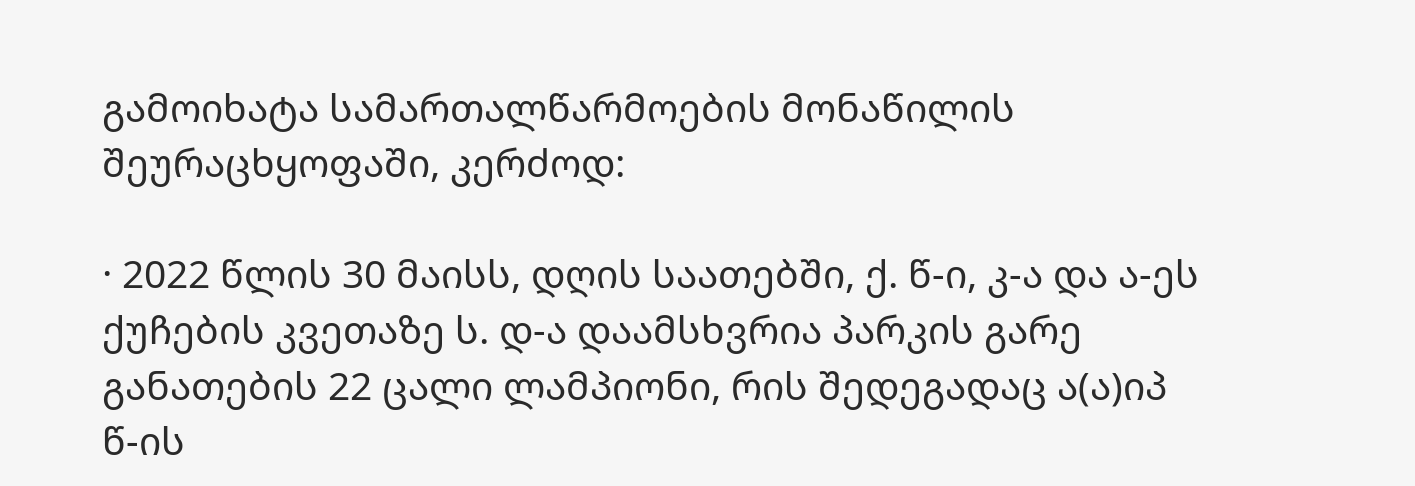გამოიხატა სამართალწარმოების მონაწილის შეურაცხყოფაში, კერძოდ:

· 2022 წლის 30 მაისს, დღის საათებში, ქ. წ-ი, კ-ა და ა-ეს ქუჩების კვეთაზე ს. დ-ა დაამსხვრია პარკის გარე განათების 22 ცალი ლამპიონი, რის შედეგადაც ა(ა)იპ წ-ის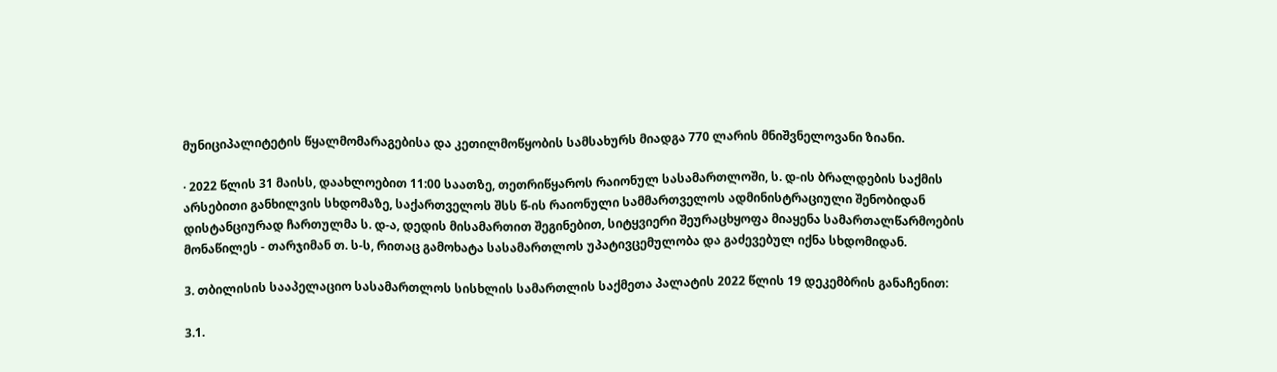მუნიციპალიტეტის წყალმომარაგებისა და კეთილმოწყობის სამსახურს მიადგა 770 ლარის მნიშვნელოვანი ზიანი.

· 2022 წლის 31 მაისს, დაახლოებით 11:00 საათზე, თეთრიწყაროს რაიონულ სასამართლოში, ს. დ-ის ბრალდების საქმის არსებითი განხილვის სხდომაზე, საქართველოს შსს წ-ის რაიონული სამმართველოს ადმინისტრაციული შენობიდან დისტანციურად ჩართულმა ს. დ-ა, დედის მისამართით შეგინებით, სიტყვიერი შეურაცხყოფა მიაყენა სამართალწარმოების მონაწილეს - თარჯიმან თ. ს-ს, რითაც გამოხატა სასამართლოს უპატივცემულობა და გაძევებულ იქნა სხდომიდან.

3. თბილისის სააპელაციო სასამართლოს სისხლის სამართლის საქმეთა პალატის 2022 წლის 19 დეკემბრის განაჩენით:

3.1.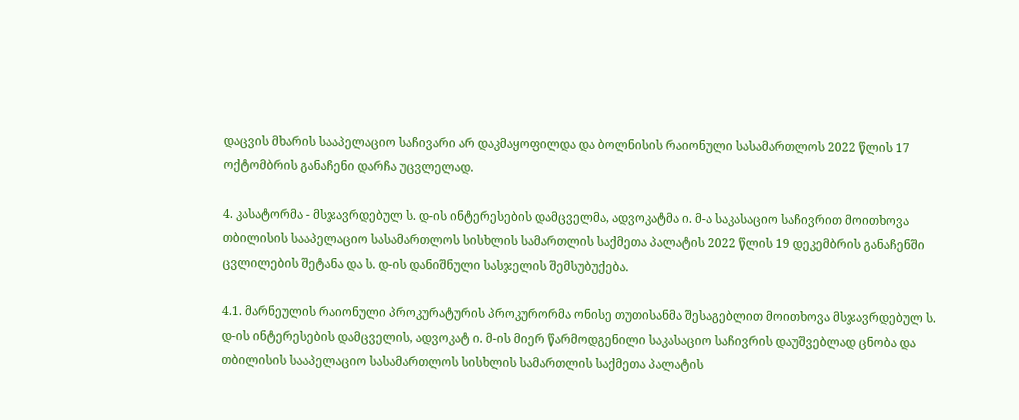დაცვის მხარის სააპელაციო საჩივარი არ დაკმაყოფილდა და ბოლნისის რაიონული სასამართლოს 2022 წლის 17 ოქტომბრის განაჩენი დარჩა უცვლელად.

4. კასატორმა - მსჯავრდებულ ს. დ-ის ინტერესების დამცველმა, ადვოკატმა ი. მ-ა საკასაციო საჩივრით მოითხოვა თბილისის სააპელაციო სასამართლოს სისხლის სამართლის საქმეთა პალატის 2022 წლის 19 დეკემბრის განაჩენში ცვლილების შეტანა და ს. დ-ის დანიშნული სასჯელის შემსუბუქება.

4.1. მარნეულის რაიონული პროკურატურის პროკურორმა ონისე თუთისანმა შესაგებლით მოითხოვა მსჯავრდებულ ს. დ-ის ინტერესების დამცველის, ადვოკატ ი. მ-ის მიერ წარმოდგენილი საკასაციო საჩივრის დაუშვებლად ცნობა და თბილისის სააპელაციო სასამართლოს სისხლის სამართლის საქმეთა პალატის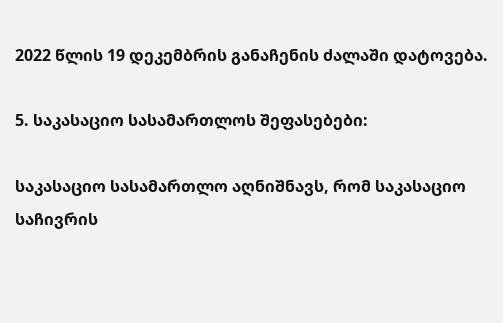2022 წლის 19 დეკემბრის განაჩენის ძალაში დატოვება.

5. საკასაციო სასამართლოს შეფასებები:

საკასაციო სასამართლო აღნიშნავს, რომ საკასაციო საჩივრის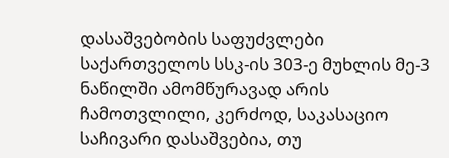დასაშვებობის საფუძვლები საქართველოს სსკ-ის 303-ე მუხლის მე-3 ნაწილში ამომწურავად არის ჩამოთვლილი, კერძოდ, საკასაციო საჩივარი დასაშვებია, თუ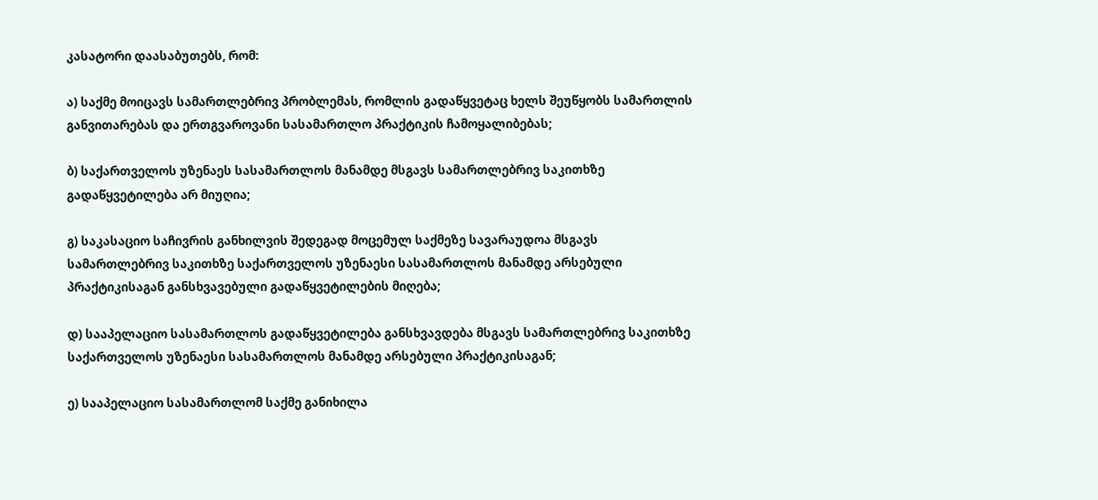კასატორი დაასაბუთებს, რომ:

ა) საქმე მოიცავს სამართლებრივ პრობლემას, რომლის გადაწყვეტაც ხელს შეუწყობს სამართლის განვითარებას და ერთგვაროვანი სასამართლო პრაქტიკის ჩამოყალიბებას;

ბ) საქართველოს უზენაეს სასამართლოს მანამდე მსგავს სამართლებრივ საკითხზე გადაწყვეტილება არ მიუღია;

გ) საკასაციო საჩივრის განხილვის შედეგად მოცემულ საქმეზე სავარაუდოა მსგავს სამართლებრივ საკითხზე საქართველოს უზენაესი სასამართლოს მანამდე არსებული პრაქტიკისაგან განსხვავებული გადაწყვეტილების მიღება;

დ) სააპელაციო სასამართლოს გადაწყვეტილება განსხვავდება მსგავს სამართლებრივ საკითხზე საქართველოს უზენაესი სასამართლოს მანამდე არსებული პრაქტიკისაგან;

ე) სააპელაციო სასამართლომ საქმე განიხილა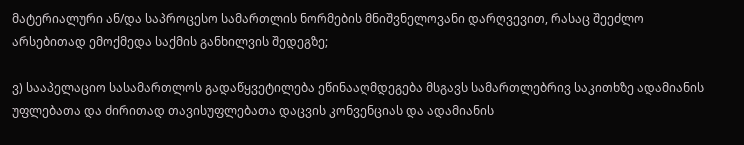მატერიალური ან/და საპროცესო სამართლის ნორმების მნიშვნელოვანი დარღვევით, რასაც შეეძლო არსებითად ემოქმედა საქმის განხილვის შედეგზე;

ვ) სააპელაციო სასამართლოს გადაწყვეტილება ეწინააღმდეგება მსგავს სამართლებრივ საკითხზე ადამიანის უფლებათა და ძირითად თავისუფლებათა დაცვის კონვენციას და ადამიანის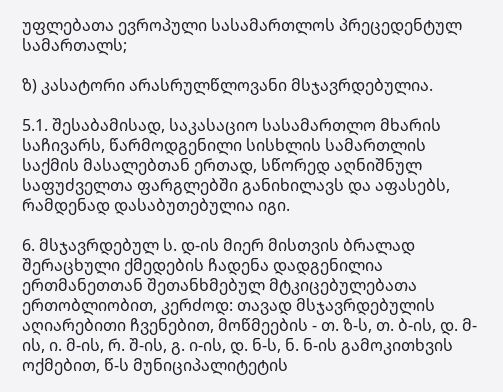უფლებათა ევროპული სასამართლოს პრეცედენტულ სამართალს;

ზ) კასატორი არასრულწლოვანი მსჯავრდებულია.

5.1. შესაბამისად, საკასაციო სასამართლო მხარის საჩივარს, წარმოდგენილი სისხლის სამართლის საქმის მასალებთან ერთად, სწორედ აღნიშნულ საფუძველთა ფარგლებში განიხილავს და აფასებს, რამდენად დასაბუთებულია იგი.

6. მსჯავრდებულ ს. დ-ის მიერ მისთვის ბრალად შერაცხული ქმედების ჩადენა დადგენილია ერთმანეთთან შეთანხმებულ მტკიცებულებათა ერთობლიობით, კერძოდ: თავად მსჯავრდებულის აღიარებითი ჩვენებით, მოწმეების - თ. ზ-ს, თ. ბ-ის, დ. მ-ის, ი. მ-ის, რ. შ-ის, გ. ი-ის, დ. ნ-ს, ნ. ნ-ის გამოკითხვის ოქმებით, წ-ს მუნიციპალიტეტის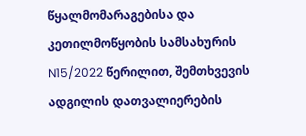წყალმომარაგებისა და კეთილმოწყობის სამსახურის N15/2022 წერილით, შემთხვევის ადგილის დათვალიერების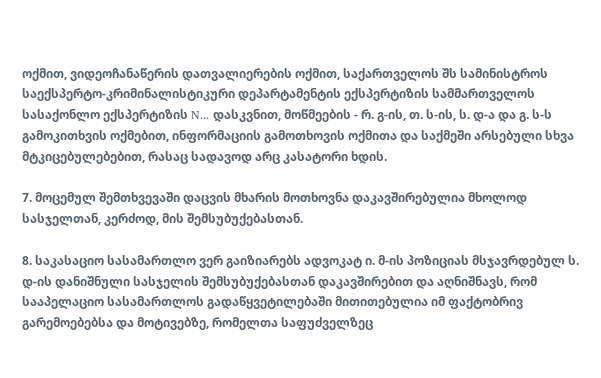ოქმით, ვიდეოჩანაწერის დათვალიერების ოქმით, საქართველოს შს სამინისტროს საექსპერტო-კრიმინალისტიკური დეპარტამენტის ექსპერტიზის სამმართველოს სასაქონლო ექსპერტიზის N... დასკვნით, მოწმეების - რ. გ-ის, თ. ს-ის, ს. დ-ა და გ. ს-ს გამოკითხვის ოქმებით, ინფორმაციის გამოთხოვის ოქმითა და საქმეში არსებული სხვა მტკიცებულებებით, რასაც სადავოდ არც კასატორი ხდის.

7. მოცემულ შემთხვევაში დაცვის მხარის მოთხოვნა დაკავშირებულია მხოლოდ სასჯელთან, კერძოდ, მის შემსუბუქებასთან.

8. საკასაციო სასამართლო ვერ გაიზიარებს ადვოკატ ი. მ-ის პოზიციას მსჯავრდებულ ს. დ-ის დანიშნული სასჯელის შემსუბუქებასთან დაკავშირებით და აღნიშნავს, რომ სააპელაციო სასამართლოს გადაწყვეტილებაში მითითებულია იმ ფაქტობრივ გარემოებებსა და მოტივებზე, რომელთა საფუძველზეც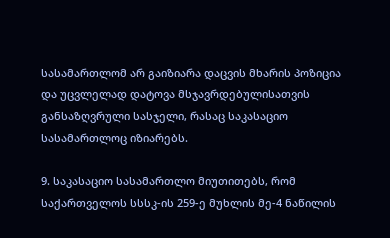სასამართლომ არ გაიზიარა დაცვის მხარის პოზიცია და უცვლელად დატოვა მსჯავრდებულისათვის განსაზღვრული სასჯელი, რასაც საკასაციო სასამართლოც იზიარებს.

9. საკასაციო სასამართლო მიუთითებს, რომ საქართველოს სსსკ-ის 259-ე მუხლის მე-4 ნაწილის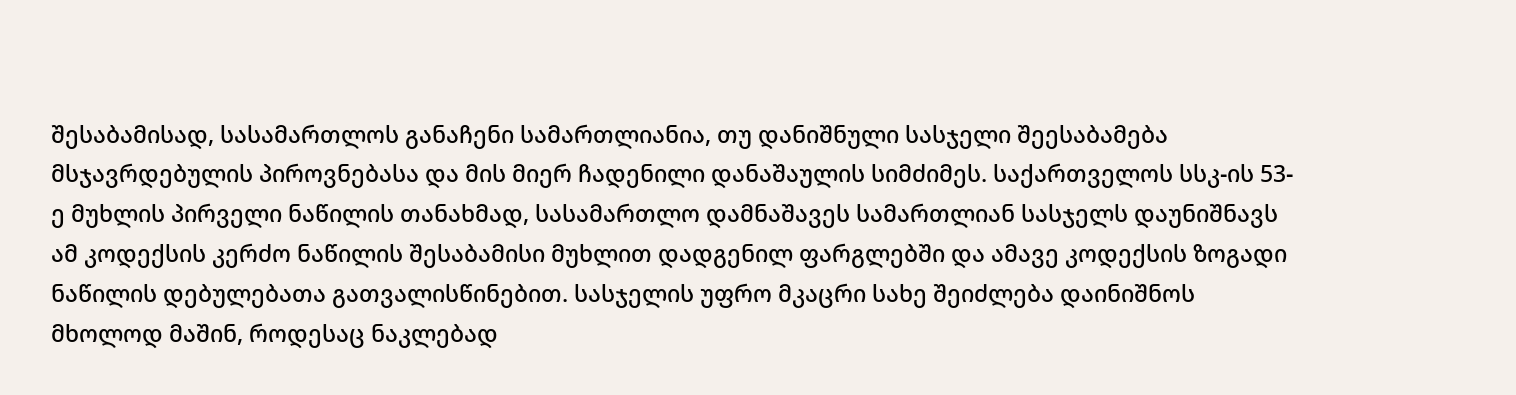შესაბამისად, სასამართლოს განაჩენი სამართლიანია, თუ დანიშნული სასჯელი შეესაბამება მსჯავრდებულის პიროვნებასა და მის მიერ ჩადენილი დანაშაულის სიმძიმეს. საქართველოს სსკ-ის 53-ე მუხლის პირველი ნაწილის თანახმად, სასამართლო დამნაშავეს სამართლიან სასჯელს დაუნიშნავს ამ კოდექსის კერძო ნაწილის შესაბამისი მუხლით დადგენილ ფარგლებში და ამავე კოდექსის ზოგადი ნაწილის დებულებათა გათვალისწინებით. სასჯელის უფრო მკაცრი სახე შეიძლება დაინიშნოს მხოლოდ მაშინ, როდესაც ნაკლებად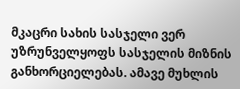მკაცრი სახის სასჯელი ვერ უზრუნველყოფს სასჯელის მიზნის განხორციელებას. ამავე მუხლის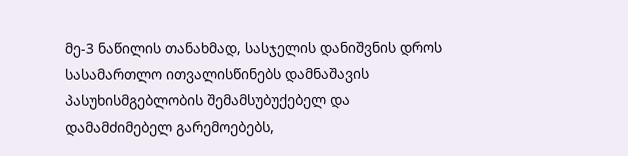მე-3 ნაწილის თანახმად, სასჯელის დანიშვნის დროს სასამართლო ითვალისწინებს დამნაშავის პასუხისმგებლობის შემამსუბუქებელ და დამამძიმებელ გარემოებებს,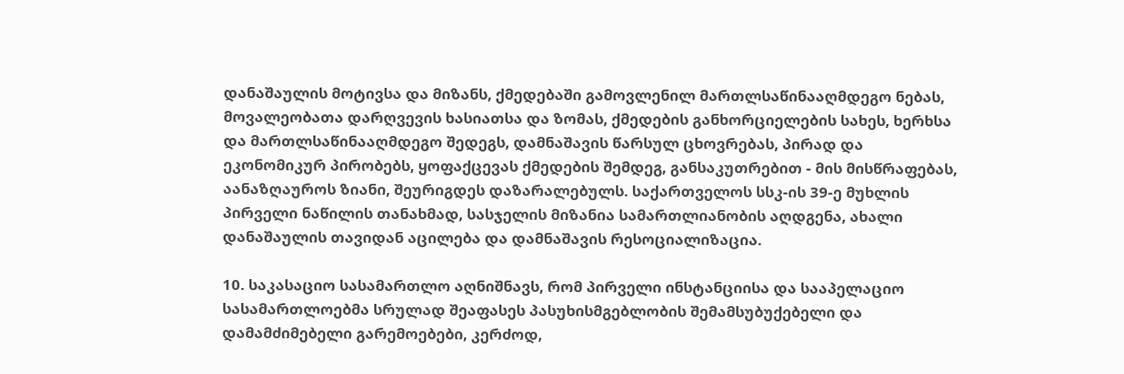დანაშაულის მოტივსა და მიზანს, ქმედებაში გამოვლენილ მართლსაწინააღმდეგო ნებას, მოვალეობათა დარღვევის ხასიათსა და ზომას, ქმედების განხორციელების სახეს, ხერხსა და მართლსაწინააღმდეგო შედეგს, დამნაშავის წარსულ ცხოვრებას, პირად და ეკონომიკურ პირობებს, ყოფაქცევას ქმედების შემდეგ, განსაკუთრებით - მის მისწრაფებას, აანაზღაუროს ზიანი, შეურიგდეს დაზარალებულს. საქართველოს სსკ-ის 39-ე მუხლის პირველი ნაწილის თანახმად, სასჯელის მიზანია სამართლიანობის აღდგენა, ახალი დანაშაულის თავიდან აცილება და დამნაშავის რესოციალიზაცია.

10. საკასაციო სასამართლო აღნიშნავს, რომ პირველი ინსტანციისა და სააპელაციო სასამართლოებმა სრულად შეაფასეს პასუხისმგებლობის შემამსუბუქებელი და დამამძიმებელი გარემოებები, კერძოდ,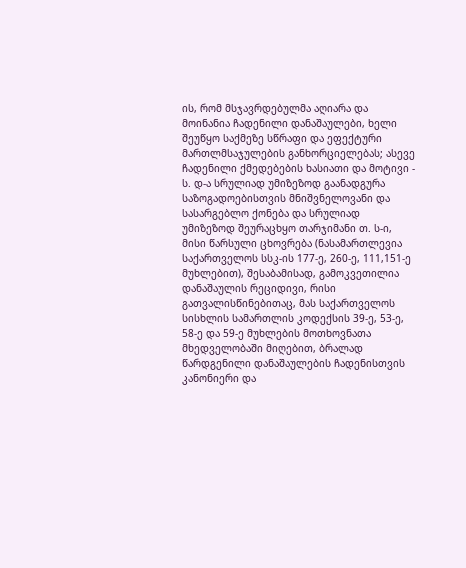ის, რომ მსჯავრდებულმა აღიარა და მოინანია ჩადენილი დანაშაულები, ხელი შეუწყო საქმეზე სწრაფი და ეფექტური მართლმსაჯულების განხორციელებას; ასევე ჩადენილი ქმედებების ხასიათი და მოტივი - ს. დ-ა სრულიად უმიზეზოდ გაანადგურა საზოგადოებისთვის მნიშვნელოვანი და სასარგებლო ქონება და სრულიად უმიზეზოდ შეურაცხყო თარჯიმანი თ. ს-ი, მისი წარსული ცხოვრება (ნასამართლევია საქართველოს სსკ-ის 177-ე, 260-ე, 111,151-ე მუხლებით), შესაბამისად, გამოკვეთილია დანაშაულის რეციდივი, რისი გათვალისწინებითაც, მას საქართველოს სისხლის სამართლის კოდექსის 39-ე, 53-ე, 58-ე და 59-ე მუხლების მოთხოვნათა მხედველობაში მიღებით, ბრალად წარდგენილი დანაშაულების ჩადენისთვის კანონიერი და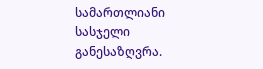სამართლიანი სასჯელი განესაზღვრა.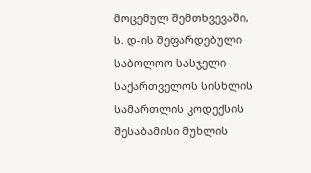მოცემულ შემთხვევაში, ს. დ-ის შეფარდებული საბოლოო სასჯელი საქართველოს სისხლის სამართლის კოდექსის შესაბამისი მუხლის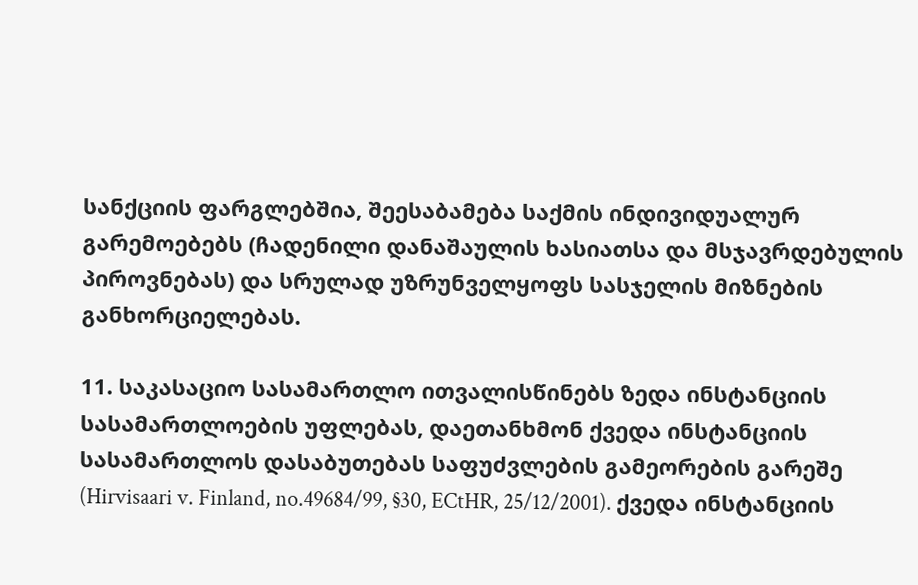სანქციის ფარგლებშია, შეესაბამება საქმის ინდივიდუალურ გარემოებებს (ჩადენილი დანაშაულის ხასიათსა და მსჯავრდებულის პიროვნებას) და სრულად უზრუნველყოფს სასჯელის მიზნების განხორციელებას.

11. საკასაციო სასამართლო ითვალისწინებს ზედა ინსტანციის სასამართლოების უფლებას, დაეთანხმონ ქვედა ინსტანციის სასამართლოს დასაბუთებას საფუძვლების გამეორების გარეშე (Hirvisaari v. Finland, no.49684/99, §30, ECtHR, 25/12/2001). ქვედა ინსტანციის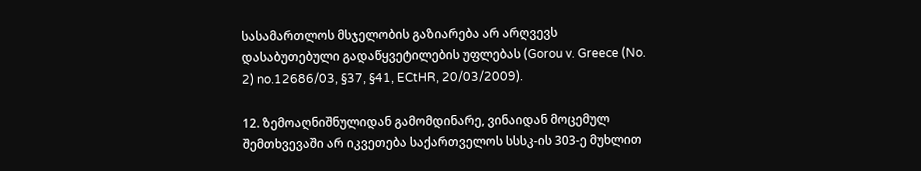სასამართლოს მსჯელობის გაზიარება არ არღვევს დასაბუთებული გადაწყვეტილების უფლებას (Gorou v. Greece (No. 2) no.12686/03, §37, §41, ECtHR, 20/03/2009).

12. ზემოაღნიშნულიდან გამომდინარე, ვინაიდან მოცემულ შემთხვევაში არ იკვეთება საქართველოს სსსკ-ის 303-ე მუხლით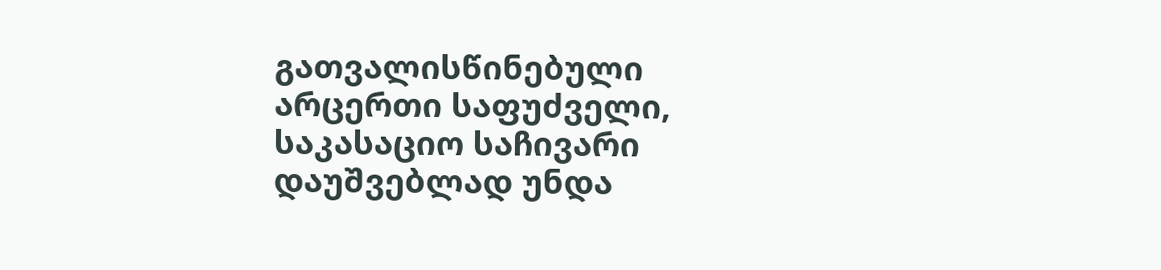გათვალისწინებული არცერთი საფუძველი, საკასაციო საჩივარი დაუშვებლად უნდა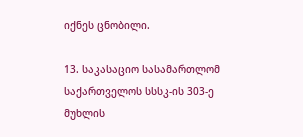იქნეს ცნობილი.

13. საკასაციო სასამართლომ საქართველოს სსსკ-ის 303-ე მუხლის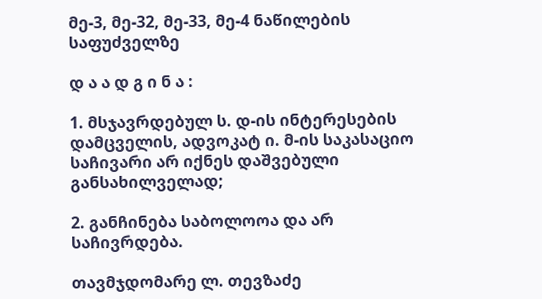მე-3, მე-32, მე-33, მე-4 ნაწილების საფუძველზე

დ ა ა დ გ ი ნ ა :

1. მსჯავრდებულ ს. დ-ის ინტერესების დამცველის, ადვოკატ ი. მ-ის საკასაციო საჩივარი არ იქნეს დაშვებული განსახილველად;

2. განჩინება საბოლოოა და არ საჩივრდება.

თავმჯდომარე ლ. თევზაძე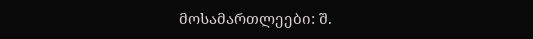მოსამართლეები: შ.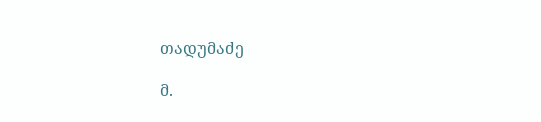თადუმაძე

მ.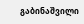გაბინაშვილი